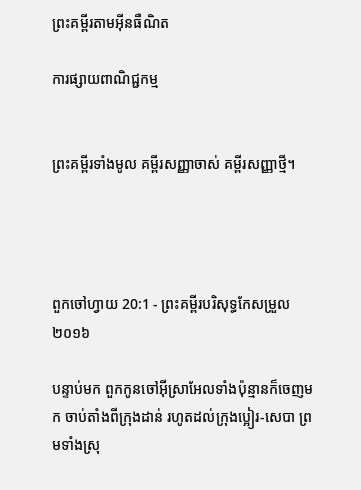ព្រះគម្ពីរតាមអ៊ីនធឺណិត

ការផ្សាយពាណិជ្ជកម្ម


ព្រះគម្ពីរទាំងមូល គម្ពីរសញ្ញាចាស់ គម្ពីរសញ្ញាថ្មី។




ពួកចៅ‌ហ្វាយ 20:1 - ព្រះគម្ពីរបរិសុទ្ធកែសម្រួល ២០១៦

បន្ទាប់មក ពួកកូនចៅអ៊ីស្រា‌អែលទាំងប៉ុន្មានក៏ចេញមក ចាប់តាំងពីក្រុងដាន់ រហូតដល់ក្រុងប្អៀរ-សេបា ព្រមទាំងស្រុ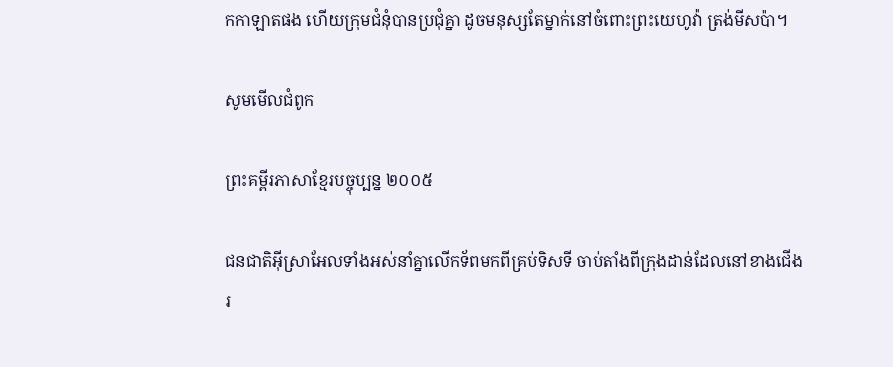កកាឡាតផង ហើយក្រុមជំនុំបានប្រជុំគ្នា ដូចមនុស្សតែម្នាក់នៅចំពោះព្រះ‌យេហូវ៉ា ត្រង់មីស‌ប៉ា។

សូមមើលជំពូក

ព្រះគម្ពីរភាសាខ្មែរបច្ចុប្បន្ន ២០០៥

ជន‌ជាតិអ៊ីស្រា‌អែលទាំងអស់នាំគ្នាលើកទ័ពមកពីគ្រប់ទិស‌ទី ចាប់តាំងពីក្រុងដាន់ដែលនៅខាងជើង រ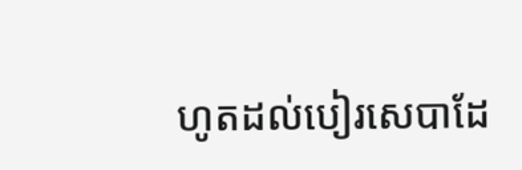ហូតដល់បៀរ‌សេ‌បាដែ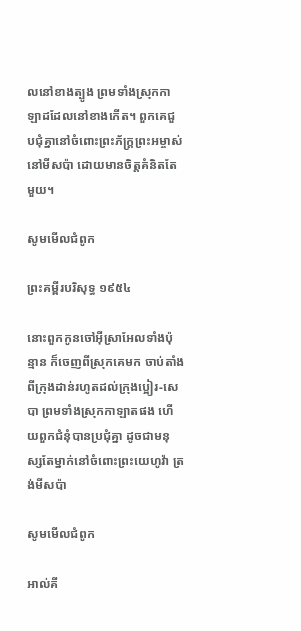លនៅខាងត្បូង ព្រមទាំងស្រុកកាឡាដដែលនៅខាងកើត។ ពួកគេជួប‌ជុំគ្នានៅចំពោះព្រះ‌ភ័ក្ត្រព្រះ‌អម្ចាស់ នៅមីស‌ប៉ា ដោយមានចិត្តគំនិតតែមួយ។

សូមមើលជំពូក

ព្រះគម្ពីរបរិសុទ្ធ ១៩៥៤

នោះពួកកូនចៅអ៊ីស្រាអែលទាំងប៉ុន្មាន ក៏ចេញពីស្រុកគេមក ចាប់តាំងពីក្រុងដាន់រហូតដល់ក្រុងប្អៀរ-សេបា ព្រមទាំងស្រុកកាឡាតផង ហើយពួកជំនុំបានប្រជុំគ្នា ដូចជាមនុស្សតែម្នាក់នៅចំពោះព្រះ‌យេហូវ៉ា ត្រង់មីសប៉ា

សូមមើលជំពូក

អាល់គី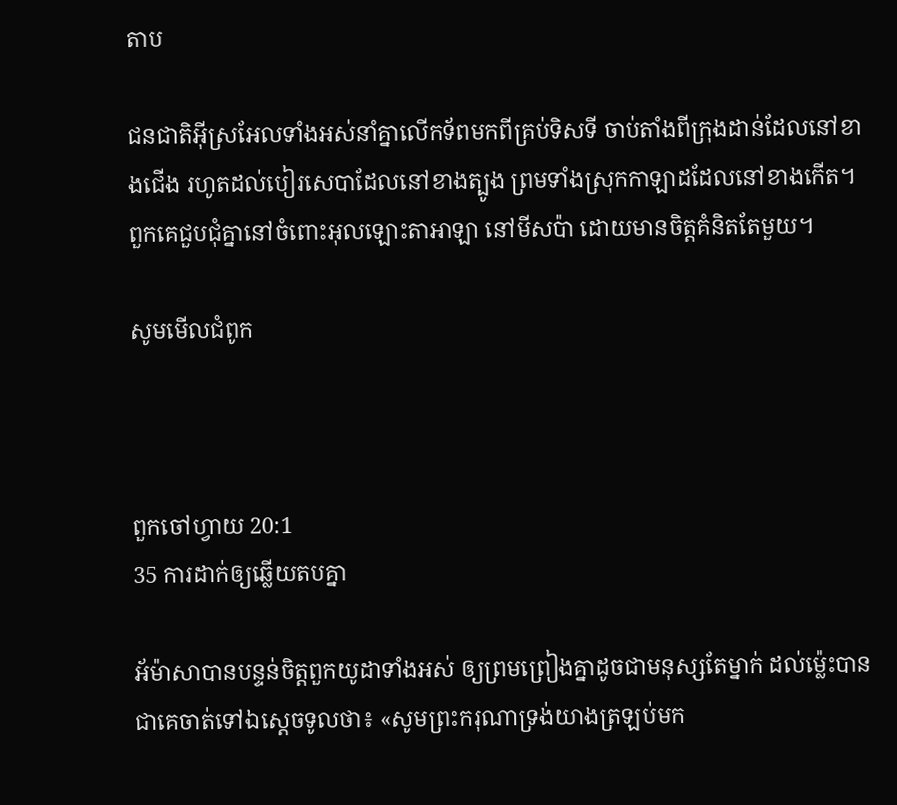តាប

ជន‌ជាតិអ៊ីស្រ‌អែលទាំងអស់នាំគ្នាលើកទ័ពមកពីគ្រប់ទិសទី ចាប់តាំងពីក្រុងដាន់ដែលនៅខាងជើង រហូតដល់បៀរ‌សេបាដែលនៅខាងត្បូង ព្រមទាំងស្រុកកាឡាដដែលនៅខាងកើត។ ពួកគេជួបជុំគ្នានៅចំពោះអុលឡោះ‌តាអាឡា នៅមីស‌ប៉ា ដោយមានចិត្តគំនិតតែមួយ។

សូមមើលជំពូក



ពួកចៅ‌ហ្វាយ 20:1
35 ការដាក់ឲ្យឆ្លើយតបគ្នា

អ័ម៉ាសាបានបន្ទន់ចិត្តពួកយូដាទាំងអស់ ឲ្យព្រម‌ព្រៀងគ្នាដូចជាមនុស្សតែម្នាក់ ដល់ម៉្លេះបានជាគេចាត់ទៅឯស្តេចទូលថា៖ «សូមព្រះ‌ករុណាទ្រង់យាងត្រឡប់មក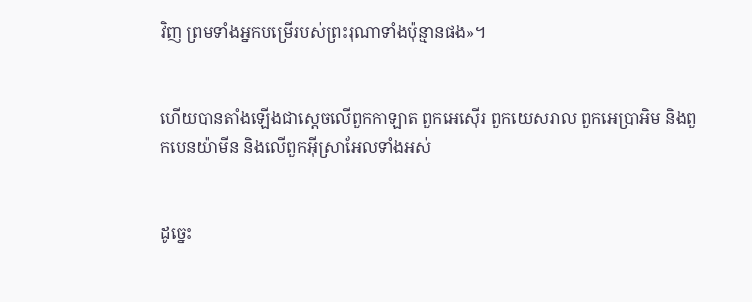វិញ ព្រមទាំងអ្នកបម្រើរបស់ព្រះរុណាទាំងប៉ុន្មានផង»។


ហើយបានតាំងឡើងជាស្តេចលើពួកកាឡាត ពួកអេស៊ើរ ពួកយេស‌រាល ពួកអេប្រាអិម និងពួកបេនយ៉ាមីន និងលើពួកអ៊ីស្រា‌អែលទាំងអស់


ដូច្នេះ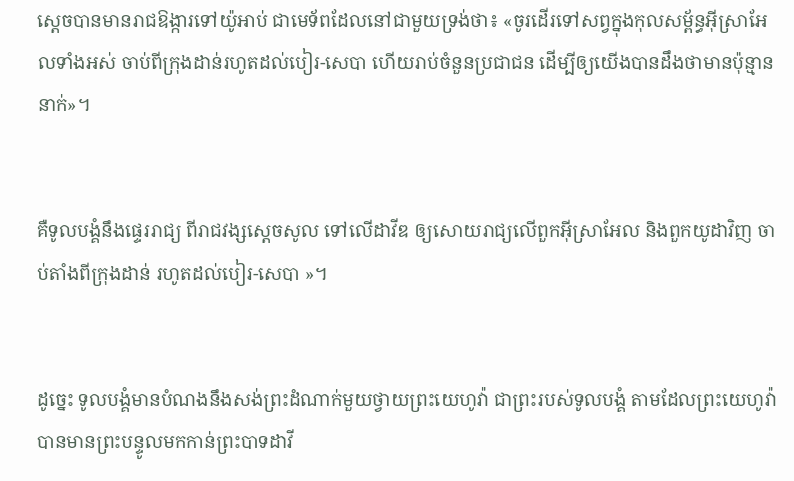ស្តេចបានមានរាជ‌ឱង្ការទៅយ៉ូអាប់ ជាមេទ័ពដែលនៅជា‌មួយទ្រង់ថា៖ «ចូរដើរទៅសព្វក្នុងកុល‌សម្ព័ន្ធអ៊ីស្រា‌អែលទាំងអស់ ចាប់ពីក្រុងដាន់រហូតដល់បៀរ-សេបា ហើយរាប់ចំនួនប្រជាជន ដើម្បីឲ្យយើងបានដឹងថាមានប៉ុន្មាននាក់»។


គឺទូល‌បង្គំនឹងផ្ទេរ‌រាជ្យ ពីរាជ‌វង្សស្តេចសូល ទៅលើដាវីឌ ឲ្យសោយ‌រាជ្យលើពួកអ៊ីស្រា‌អែល និងពួកយូដាវិញ ចាប់តាំងពីក្រុងដាន់ រហូតដល់បៀរ-សេបា »។


ដូច្នេះ ទូល‌បង្គំមានបំណងនឹងសង់ព្រះ‌ដំណាក់មួយថ្វាយព្រះ‌យេហូវ៉ា ជាព្រះរបស់ទូល‌បង្គំ តាមដែលព្រះ‌យេហូវ៉ាបានមានព្រះ‌បន្ទូលមកកាន់ព្រះបាទដាវី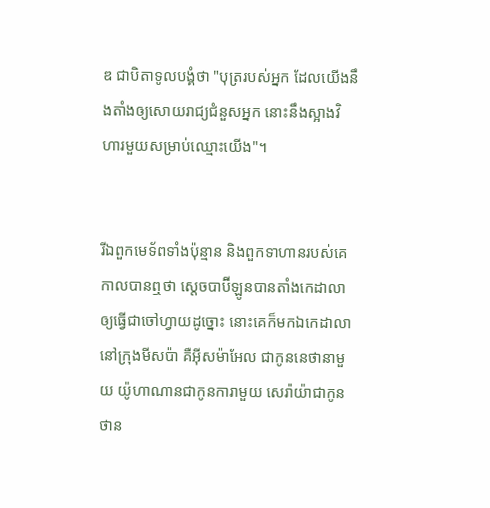ឌ ជាបិតាទូល‌បង្គំថា "បុត្ររបស់អ្នក ដែលយើងនឹងតាំងឲ្យសោយ‌រាជ្យជំនួសអ្នក នោះនឹងស្អាងវិហារមួយសម្រាប់ឈ្មោះយើង"។


រីឯពួកមេ‌ទ័ពទាំងប៉ុន្មាន និងពួកទាហានរបស់គេ កាលបានឮថា ស្តេចបាប៊ី‌ឡូនបានតាំងកេដា‌លាឲ្យធ្វើជាចៅ‌ហ្វាយដូច្នោះ នោះគេក៏មកឯកេដា‌លានៅក្រុងមីស‌ប៉ា គឺអ៊ីស‌ម៉ា‌អែល ជាកូននេថា‌នាមួយ យ៉ូ‌ហា‌ណានជាកូនការាមួយ សេរ៉ា‌យ៉ាជាកូនថាន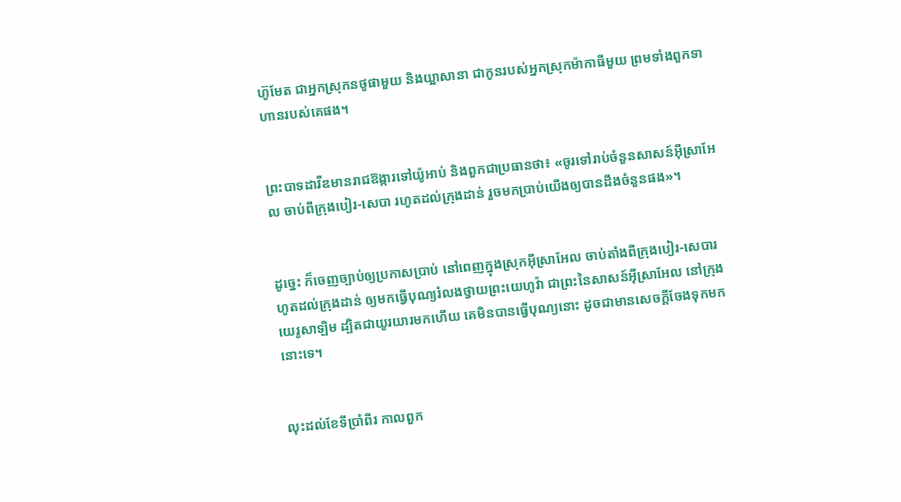ហ៊ូ‌មែត ជាអ្នកស្រុកនថូផាមួយ និងយ្អាសា‌នា ជាកូនរបស់អ្នកស្រុកម៉ាកាធីមួយ ព្រមទាំងពួកទាហានរបស់គេផង។


ព្រះបាទដាវីឌមានរាជ‌ឱង្ការទៅយ៉ូអាប់ និងពួកជាប្រធានថា៖ «ចូរទៅរាប់ចំនួនសាសន៍អ៊ីស្រា‌អែល ចាប់ពីក្រុងបៀរ-សេបា រហូតដល់ក្រុងដាន់ រួចមកប្រាប់យើងឲ្យបានដឹងចំនួនផង»។


ដូច្នេះ ក៏ចេញច្បាប់ឲ្យប្រកាសប្រាប់ នៅពេញក្នុងស្រុកអ៊ីស្រា‌អែល ចាប់តាំងពីក្រុងបៀរ-សេបារហូតដល់ក្រុងដាន់ ឲ្យមកធ្វើបុណ្យរំលងថ្វាយព្រះ‌យេហូវ៉ា ជាព្រះនៃសាសន៍អ៊ីស្រា‌អែល នៅក្រុងយេរូ‌សាឡិម ដ្បិតជាយូរ‌យារមកហើយ គេមិនបានធ្វើបុណ្យនោះ ដូចជាមានសេចក្ដីចែងទុកមកនោះទេ។


លុះដល់ខែទីប្រាំពីរ កាលពួក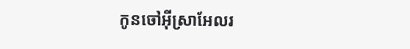កូនចៅអ៊ីស្រា‌អែលរ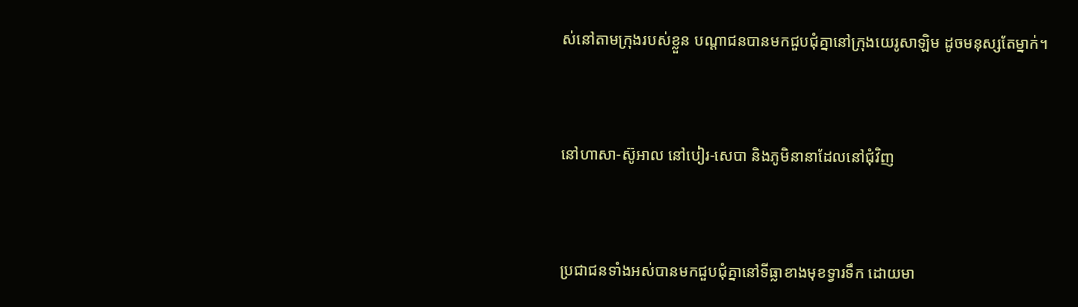ស់នៅតាមក្រុងរបស់ខ្លួន បណ្ដា‌ជនបានមកជួបជុំគ្នានៅក្រុងយេរូ‌សាឡិម ដូចមនុស្សតែម្នាក់។


នៅហាសា-ស៊ូអាល នៅបៀរ-សេបា និងភូមិនានាដែលនៅជុំវិញ


ប្រជា‌ជនទាំងអស់បានមកជួបជុំគ្នានៅទីធ្លាខាងមុខទ្វារទឹក ដោយមា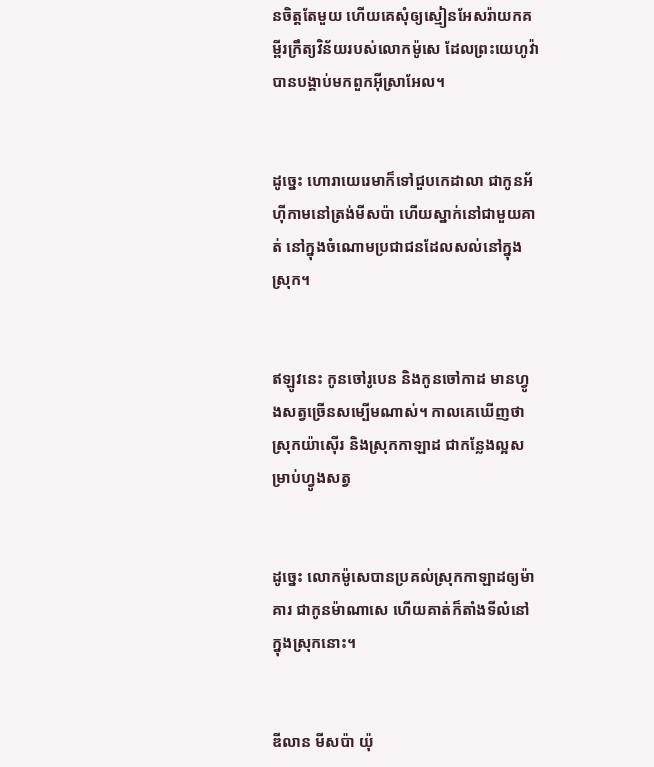នចិត្តតែមួយ ហើយគេសុំឲ្យស្មៀនអែសរ៉ាយកគម្ពីរក្រឹត្យ‌វិន័យរបស់លោកម៉ូសេ ដែលព្រះ‌យេហូវ៉ាបានបង្គាប់មកពួកអ៊ីស្រា‌អែល។


ដូច្នេះ ហោរាយេរេមាក៏ទៅជួបកេដាលា ជាកូនអ័ហ៊ី‌កាមនៅត្រង់មីសប៉ា ហើយស្នាក់នៅជា‌មួយគាត់ នៅក្នុងចំណោមប្រជា‌ជនដែលសល់នៅក្នុងស្រុក។


ឥឡូវនេះ កូនចៅរូបេន និងកូនចៅកាដ មានហ្វូងសត្វច្រើនសម្បើមណាស់។ កាលគេឃើញថា ស្រុកយ៉ាស៊ើរ និងស្រុកកាឡាដ ជាកន្លែងល្អសម្រាប់ហ្វូងសត្វ


ដូច្នេះ លោកម៉ូសេបានប្រគល់ស្រុកកាឡាដឲ្យម៉ាគារ ជាកូនម៉ាណា‌សេ ហើយគាត់ក៏តាំងទីលំនៅក្នុងស្រុកនោះ។


ឌីលាន មីស‌ប៉ា យ៉ុ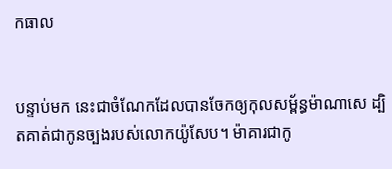ក‌ធាល


បន្ទាប់មក នេះជាចំណែកដែលបានចែកឲ្យកុល‌សម្ព័ន្ធម៉ាណា‌សេ ដ្បិតគាត់ជាកូនច្បងរបស់លោកយ៉ូសែប។ ម៉ាគារជាកូ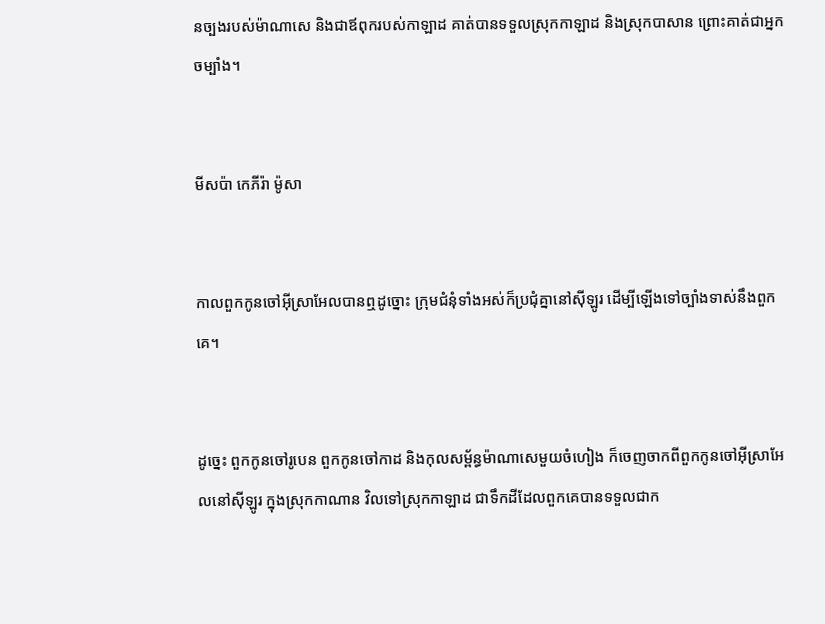នច្បងរបស់ម៉ាណា‌សេ និងជាឪពុករបស់កាឡាដ គាត់បានទទួលស្រុកកាឡាដ និងស្រុកបាសាន ព្រោះគាត់ជាអ្នកចម្បាំង។


មីស‌ប៉ា កេភីរ៉ា ម៉ូសា


កាលពួកកូនចៅអ៊ីស្រា‌អែលបានឮដូច្នោះ ក្រុមជំនុំទាំងអស់ក៏ប្រជុំគ្នានៅស៊ីឡូរ ដើម្បីឡើងទៅច្បាំងទាស់នឹងពួកគេ។


ដូច្នេះ ពួកកូនចៅរូបេន ពួកកូនចៅកាដ និងកុល‌សម្ព័ន្ធម៉ាណា‌សេមួយចំហៀង ក៏ចេញចាកពីពួកកូនចៅអ៊ីស្រា‌អែលនៅស៊ីឡូរ ក្នុងស្រុកកាណាន វិលទៅស្រុកកាឡាដ ជាទឹកដីដែលពួកគេបានទទួលជាក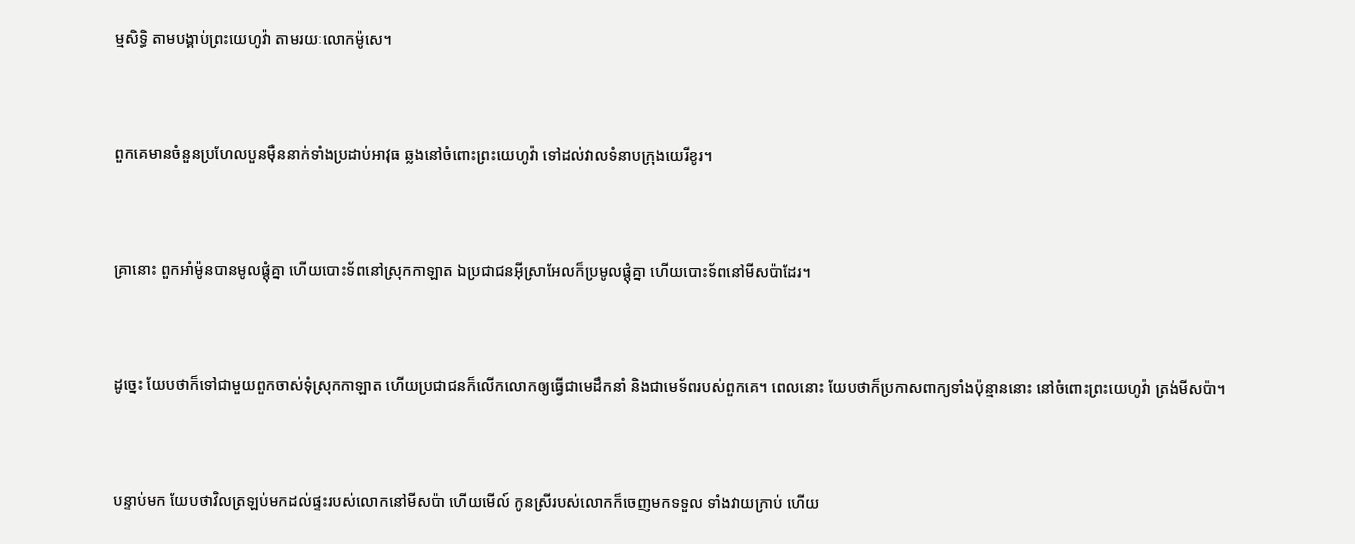ម្មសិទ្ធិ តាមបង្គាប់ព្រះ‌យេហូវ៉ា តាមរយៈលោកម៉ូសេ។


ពួកគេមានចំនួនប្រហែលបួនម៉ឺននាក់ទាំងប្រដាប់អាវុធ ឆ្លងនៅចំពោះព្រះ‌យេហូវ៉ា ទៅដល់វាលទំនាបក្រុងយេរីខូរ។


គ្រានោះ ពួកអាំម៉ូនបានមូលផ្ដុំគ្នា ហើយបោះ‌ទ័ពនៅស្រុកកាឡាត ឯប្រជាជនអ៊ីស្រា‌អែលក៏ប្រមូលផ្ដុំគ្នា ហើយបោះ‌ទ័ពនៅមីស‌ប៉ាដែរ។


ដូច្នេះ យែបថាក៏ទៅជាមួយពួកចាស់ទុំស្រុកកាឡាត ហើយប្រជាជនក៏លើកលោកឲ្យធ្វើជាមេដឹកនាំ និងជាមេទ័ពរបស់ពួកគេ។ ពេលនោះ យែបថាក៏ប្រកាសពាក្យទាំងប៉ុន្មាននោះ នៅចំពោះព្រះ‌យេហូវ៉ា ត្រង់មីស‌ប៉ា។


បន្ទាប់មក យែបថាវិលត្រឡប់មកដល់ផ្ទះរបស់លោកនៅមីស‌ប៉ា ហើយមើល៍ កូនស្រីរបស់លោកក៏ចេញមកទទួល ទាំងវាយក្រាប់ ហើយ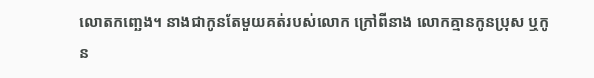លោតកញ្ឆេង។ នាងជាកូនតែមួយគត់របស់លោក ក្រៅពីនាង លោកគ្មានកូនប្រុស ឬកូន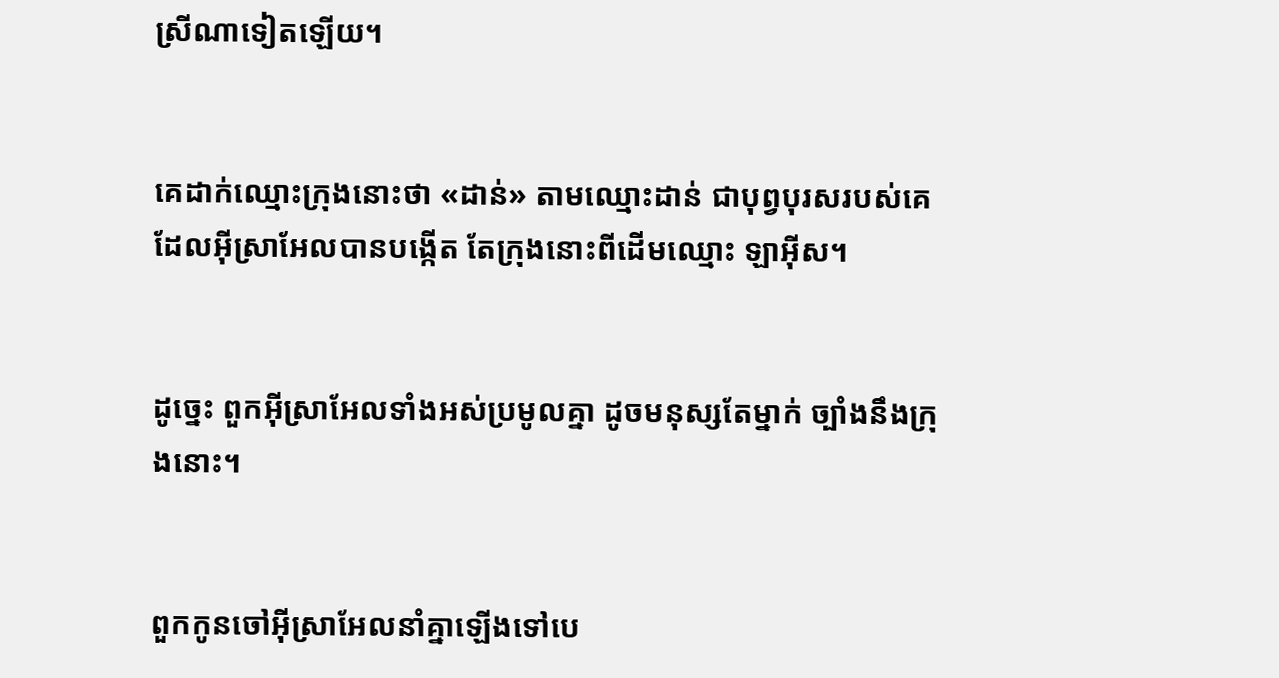ស្រីណាទៀតឡើយ។


គេដាក់ឈ្មោះក្រុងនោះថា «ដាន់» តាមឈ្មោះដាន់ ជាបុព្វ‌បុរសរបស់គេ ដែលអ៊ីស្រា‌អែលបានបង្កើត តែក្រុងនោះពីដើមឈ្មោះ ឡាអ៊ីស។


ដូច្នេះ ពួកអ៊ីស្រា‌អែលទាំងអស់ប្រមូលគ្នា ដូចមនុស្សតែម្នាក់ ច្បាំងនឹងក្រុងនោះ។


ពួកកូនចៅអ៊ីស្រា‌អែលនាំគ្នាឡើងទៅបេ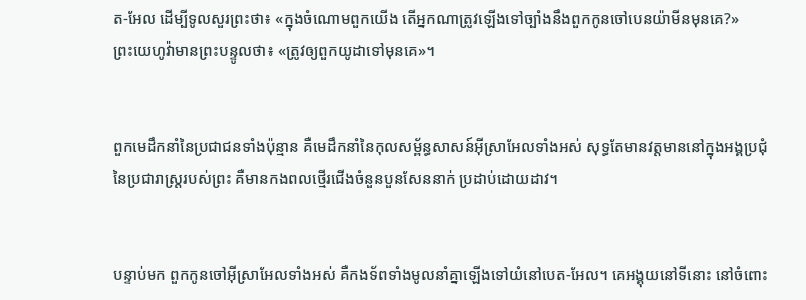ត-អែល ដើម្បីទូលសួរព្រះថា៖ «ក្នុងចំណោមពួកយើង តើអ្នកណាត្រូវឡើងទៅច្បាំងនឹងពួកកូនចៅបេនយ៉ាមីនមុនគេ?» ព្រះ‌យេហូវ៉ាមានព្រះ‌បន្ទូលថា៖ «ត្រូវឲ្យពួកយូដាទៅមុនគេ»។


ពួកមេដឹកនាំនៃប្រជាជនទាំងប៉ុន្មាន គឺមេ‌ដឹកនាំនៃកុល‌សម្ព័ន្ធសាសន៍អ៊ីស្រា‌អែលទាំងអស់ សុទ្ធតែមានវត្តមាននៅក្នុងអង្គប្រជុំនៃប្រជារាស្ត្ររបស់ព្រះ គឺមានកងពលថ្មើរជើងចំនួនបួនសែននាក់ ប្រដាប់ដោយដាវ។


បន្ទាប់មក ពួកកូនចៅអ៊ីស្រា‌អែលទាំងអស់ គឺកងទ័ពទាំងមូលនាំគ្នាឡើងទៅយំនៅបេត-អែល។ គេអង្គុយនៅទីនោះ នៅចំពោះ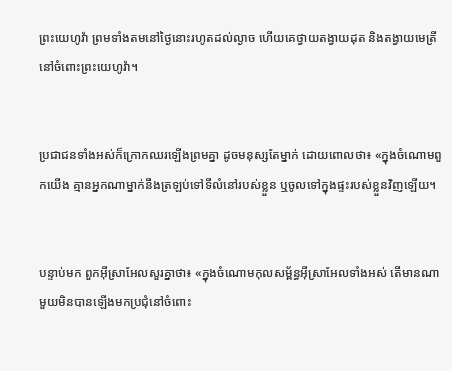ព្រះ‌យេហូវ៉ា ព្រមទាំងតមនៅថ្ងៃនោះរហូតដល់ល្ងាច ហើយគេថ្វាយតង្វាយដុត និងតង្វាយមេត្រីនៅចំពោះព្រះ‌យេហូវ៉ា។


ប្រជាជនទាំងអស់ក៏ក្រោកឈរឡើងព្រមគ្នា ដូចមនុស្សតែម្នាក់ ដោយពោលថា៖ «ក្នុងចំណោមពួកយើង គ្មានអ្នកណាម្នាក់នឹងត្រឡប់ទៅទីលំនៅរបស់ខ្លួន ឬចូលទៅក្នុងផ្ទះរបស់ខ្លួនវិញឡើយ។


បន្ទាប់មក ពួកអ៊ីស្រា‌អែលសួរគ្នាថា៖ «ក្នុងចំណោមកុល‌សម្ព័ន្ធអ៊ីស្រា‌អែលទាំងអស់ តើមានណាមួយមិនបានឡើងមកប្រជុំនៅចំពោះ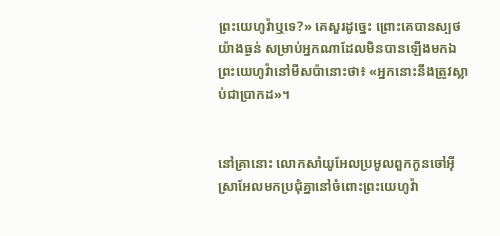ព្រះ‌យេហូវ៉ាឬទេ?» គេសួរដូច្នេះ ព្រោះគេបានស្បថយ៉ាងធ្ងន់ សម្រាប់អ្នកណាដែលមិនបានឡើងមកឯព្រះ‌យេហូវ៉ានៅមីស‌ប៉ានោះថា៖ «អ្នកនោះនឹងត្រូវស្លាប់ជាប្រាកដ»។


នៅគ្រានោះ លោកសាំយូ‌អែលប្រមូលពួកកូនចៅអ៊ីស្រា‌អែលមកប្រជុំគ្នានៅចំពោះព្រះ‌យេហូវ៉ា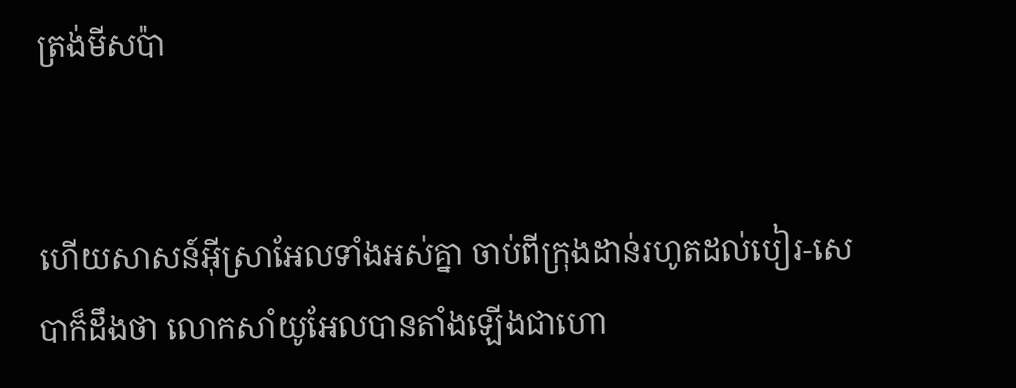ត្រង់មីស‌ប៉ា


ហើយសាសន៍អ៊ីស្រា‌អែលទាំងអស់គ្នា ចាប់ពីក្រុងដាន់រហូតដល់បៀរ-សេបាក៏ដឹងថា លោកសាំយូ‌អែលបានតាំងឡើងជាហោ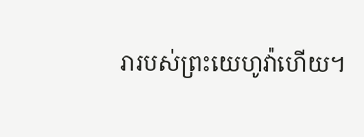រារបស់ព្រះ‌យេហូវ៉ាហើយ។